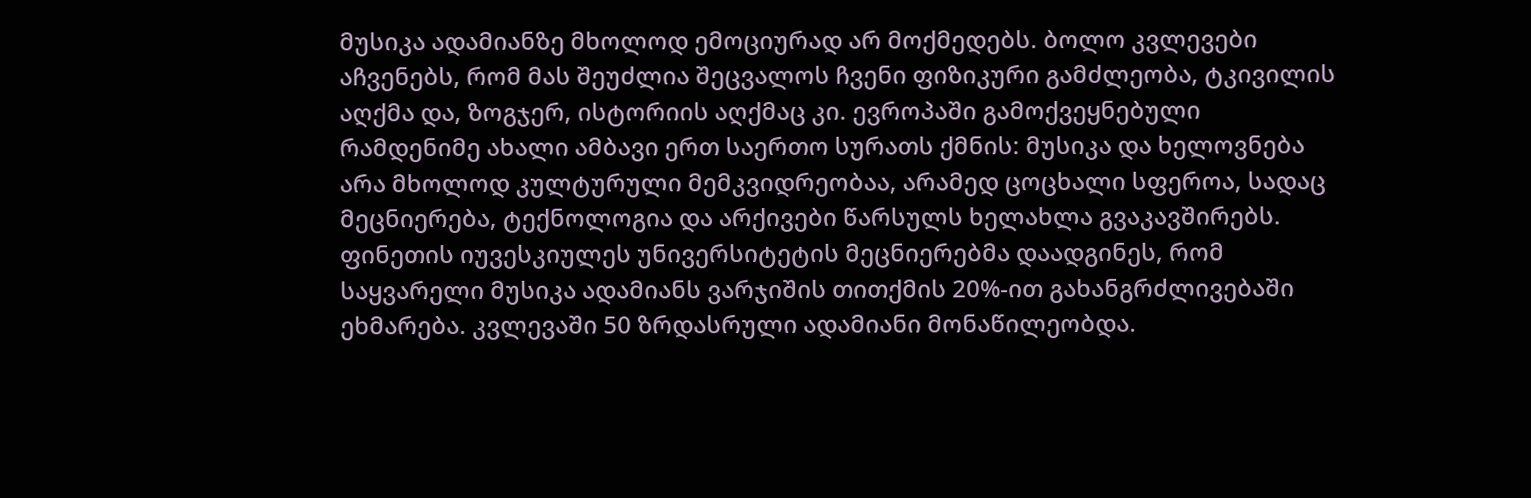მუსიკა ადამიანზე მხოლოდ ემოციურად არ მოქმედებს. ბოლო კვლევები აჩვენებს, რომ მას შეუძლია შეცვალოს ჩვენი ფიზიკური გამძლეობა, ტკივილის აღქმა და, ზოგჯერ, ისტორიის აღქმაც კი. ევროპაში გამოქვეყნებული რამდენიმე ახალი ამბავი ერთ საერთო სურათს ქმნის: მუსიკა და ხელოვნება არა მხოლოდ კულტურული მემკვიდრეობაა, არამედ ცოცხალი სფეროა, სადაც მეცნიერება, ტექნოლოგია და არქივები წარსულს ხელახლა გვაკავშირებს.
ფინეთის იუვესკიულეს უნივერსიტეტის მეცნიერებმა დაადგინეს, რომ საყვარელი მუსიკა ადამიანს ვარჯიშის თითქმის 20%-ით გახანგრძლივებაში ეხმარება. კვლევაში 50 ზრდასრული ადამიანი მონაწილეობდა.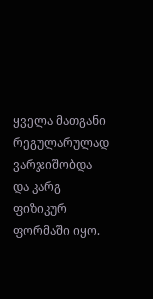ყველა მათგანი რეგულარულად ვარჯიშობდა და კარგ ფიზიკურ ფორმაში იყო.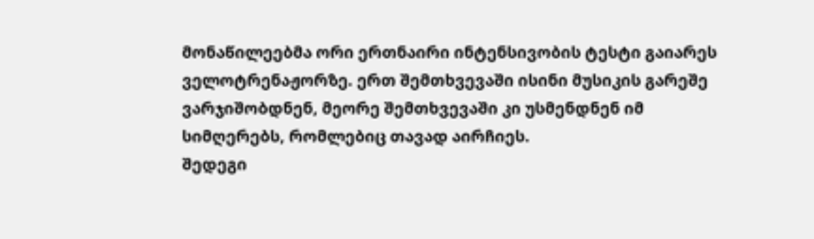მონაწილეებმა ორი ერთნაირი ინტენსივობის ტესტი გაიარეს ველოტრენაჟორზე. ერთ შემთხვევაში ისინი მუსიკის გარეშე ვარჯიშობდნენ, მეორე შემთხვევაში კი უსმენდნენ იმ სიმღერებს, რომლებიც თავად აირჩიეს.
შედეგი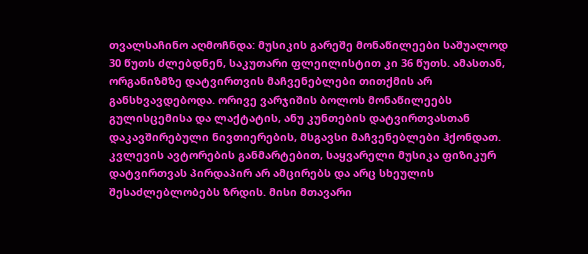თვალსაჩინო აღმოჩნდა: მუსიკის გარეშე მონაწილეები საშუალოდ 30 წუთს ძლებდნენ, საკუთარი ფლეილისტით კი 36 წუთს. ამასთან, ორგანიზმზე დატვირთვის მაჩვენებლები თითქმის არ განსხვავდებოდა. ორივე ვარჯიშის ბოლოს მონაწილეებს გულისცემისა და ლაქტატის, ანუ კუნთების დატვირთვასთან დაკავშირებული ნივთიერების, მსგავსი მაჩვენებლები ჰქონდათ.
კვლევის ავტორების განმარტებით, საყვარელი მუსიკა ფიზიკურ დატვირთვას პირდაპირ არ ამცირებს და არც სხეულის შესაძლებლობებს ზრდის. მისი მთავარი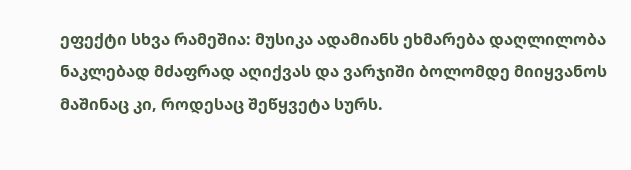ეფექტი სხვა რამეშია: მუსიკა ადამიანს ეხმარება დაღლილობა ნაკლებად მძაფრად აღიქვას და ვარჯიში ბოლომდე მიიყვანოს მაშინაც კი, როდესაც შეწყვეტა სურს.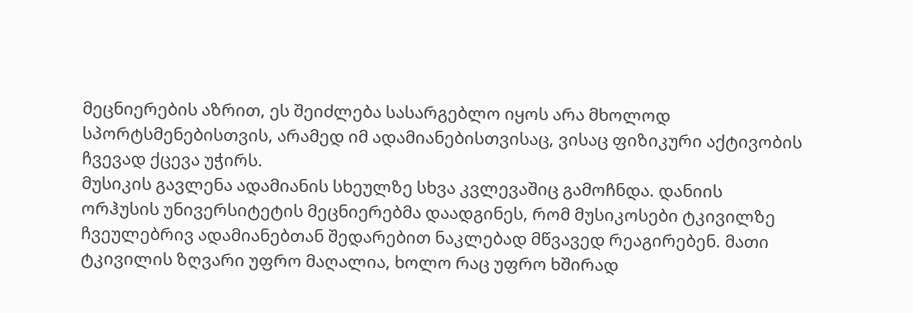მეცნიერების აზრით, ეს შეიძლება სასარგებლო იყოს არა მხოლოდ სპორტსმენებისთვის, არამედ იმ ადამიანებისთვისაც, ვისაც ფიზიკური აქტივობის ჩვევად ქცევა უჭირს.
მუსიკის გავლენა ადამიანის სხეულზე სხვა კვლევაშიც გამოჩნდა. დანიის ორჰუსის უნივერსიტეტის მეცნიერებმა დაადგინეს, რომ მუსიკოსები ტკივილზე ჩვეულებრივ ადამიანებთან შედარებით ნაკლებად მწვავედ რეაგირებენ. მათი ტკივილის ზღვარი უფრო მაღალია, ხოლო რაც უფრო ხშირად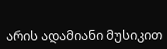არის ადამიანი მუსიკით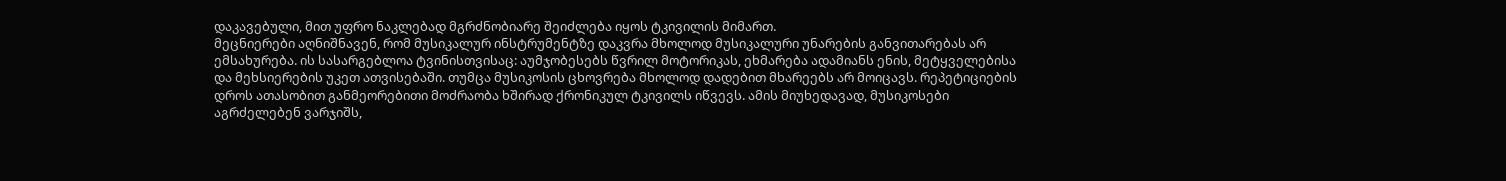დაკავებული, მით უფრო ნაკლებად მგრძნობიარე შეიძლება იყოს ტკივილის მიმართ.
მეცნიერები აღნიშნავენ, რომ მუსიკალურ ინსტრუმენტზე დაკვრა მხოლოდ მუსიკალური უნარების განვითარებას არ ემსახურება. ის სასარგებლოა ტვინისთვისაც: აუმჯობესებს წვრილ მოტორიკას, ეხმარება ადამიანს ენის, მეტყველებისა და მეხსიერების უკეთ ათვისებაში. თუმცა მუსიკოსის ცხოვრება მხოლოდ დადებით მხარეებს არ მოიცავს. რეპეტიციების დროს ათასობით განმეორებითი მოძრაობა ხშირად ქრონიკულ ტკივილს იწვევს. ამის მიუხედავად, მუსიკოსები აგრძელებენ ვარჯიშს,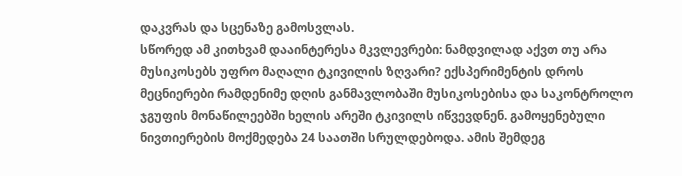დაკვრას და სცენაზე გამოსვლას.
სწორედ ამ კითხვამ დააინტერესა მკვლევრები: ნამდვილად აქვთ თუ არა მუსიკოსებს უფრო მაღალი ტკივილის ზღვარი? ექსპერიმენტის დროს მეცნიერები რამდენიმე დღის განმავლობაში მუსიკოსებისა და საკონტროლო ჯგუფის მონაწილეებში ხელის არეში ტკივილს იწვევდნენ. გამოყენებული ნივთიერების მოქმედება 24 საათში სრულდებოდა. ამის შემდეგ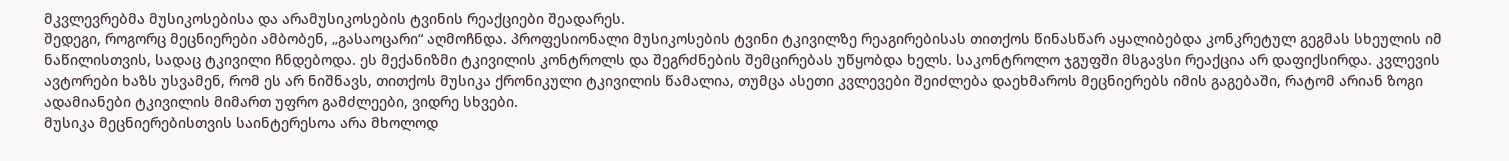მკვლევრებმა მუსიკოსებისა და არამუსიკოსების ტვინის რეაქციები შეადარეს.
შედეგი, როგორც მეცნიერები ამბობენ, „გასაოცარი“ აღმოჩნდა. პროფესიონალი მუსიკოსების ტვინი ტკივილზე რეაგირებისას თითქოს წინასწარ აყალიბებდა კონკრეტულ გეგმას სხეულის იმ ნაწილისთვის, სადაც ტკივილი ჩნდებოდა. ეს მექანიზმი ტკივილის კონტროლს და შეგრძნების შემცირებას უწყობდა ხელს. საკონტროლო ჯგუფში მსგავსი რეაქცია არ დაფიქსირდა. კვლევის ავტორები ხაზს უსვამენ, რომ ეს არ ნიშნავს, თითქოს მუსიკა ქრონიკული ტკივილის წამალია, თუმცა ასეთი კვლევები შეიძლება დაეხმაროს მეცნიერებს იმის გაგებაში, რატომ არიან ზოგი ადამიანები ტკივილის მიმართ უფრო გამძლეები, ვიდრე სხვები.
მუსიკა მეცნიერებისთვის საინტერესოა არა მხოლოდ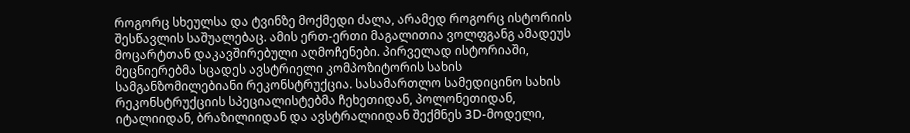როგორც სხეულსა და ტვინზე მოქმედი ძალა, არამედ როგორც ისტორიის შესწავლის საშუალებაც. ამის ერთ-ერთი მაგალითია ვოლფგანგ ამადეუს მოცარტთან დაკავშირებული აღმოჩენები. პირველად ისტორიაში, მეცნიერებმა სცადეს ავსტრიელი კომპოზიტორის სახის სამგანზომილებიანი რეკონსტრუქცია. სასამართლო სამედიცინო სახის რეკონსტრუქციის სპეციალისტებმა ჩეხეთიდან, პოლონეთიდან, იტალიიდან, ბრაზილიიდან და ავსტრალიიდან შექმნეს 3D-მოდელი,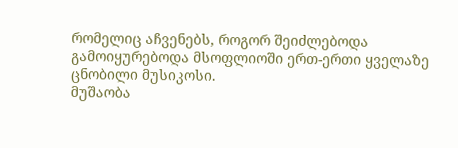რომელიც აჩვენებს, როგორ შეიძლებოდა გამოიყურებოდა მსოფლიოში ერთ-ერთი ყველაზე ცნობილი მუსიკოსი.
მუშაობა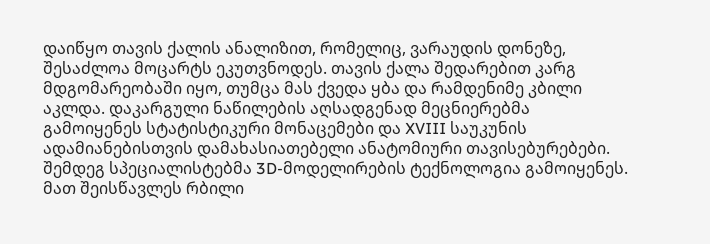დაიწყო თავის ქალის ანალიზით, რომელიც, ვარაუდის დონეზე, შესაძლოა მოცარტს ეკუთვნოდეს. თავის ქალა შედარებით კარგ მდგომარეობაში იყო, თუმცა მას ქვედა ყბა და რამდენიმე კბილი აკლდა. დაკარგული ნაწილების აღსადგენად მეცნიერებმა გამოიყენეს სტატისტიკური მონაცემები და XVIII საუკუნის ადამიანებისთვის დამახასიათებელი ანატომიური თავისებურებები.
შემდეგ სპეციალისტებმა 3D-მოდელირების ტექნოლოგია გამოიყენეს. მათ შეისწავლეს რბილი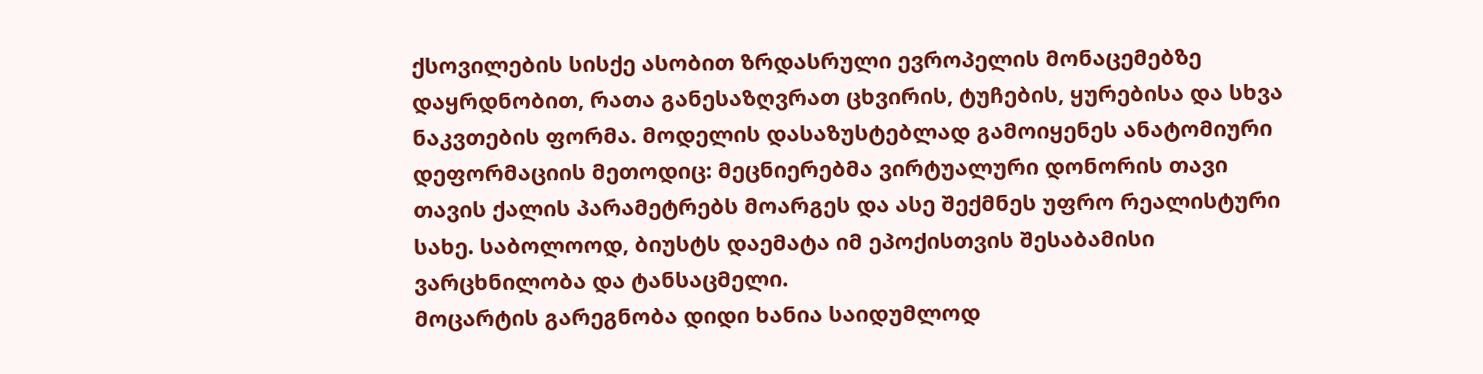ქსოვილების სისქე ასობით ზრდასრული ევროპელის მონაცემებზე დაყრდნობით, რათა განესაზღვრათ ცხვირის, ტუჩების, ყურებისა და სხვა ნაკვთების ფორმა. მოდელის დასაზუსტებლად გამოიყენეს ანატომიური დეფორმაციის მეთოდიც: მეცნიერებმა ვირტუალური დონორის თავი თავის ქალის პარამეტრებს მოარგეს და ასე შექმნეს უფრო რეალისტური სახე. საბოლოოდ, ბიუსტს დაემატა იმ ეპოქისთვის შესაბამისი ვარცხნილობა და ტანსაცმელი.
მოცარტის გარეგნობა დიდი ხანია საიდუმლოდ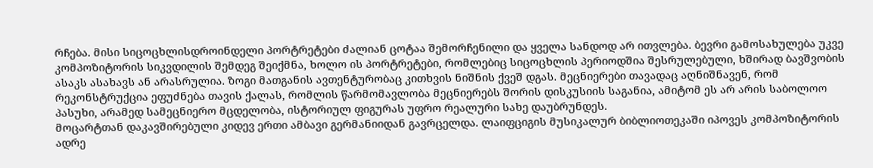რჩება. მისი სიცოცხლისდროინდელი პორტრეტები ძალიან ცოტაა შემორჩენილი და ყველა სანდოდ არ ითვლება. ბევრი გამოსახულება უკვე კომპოზიტორის სიკვდილის შემდეგ შეიქმნა, ხოლო ის პორტრეტები, რომლებიც სიცოცხლის პერიოდშია შესრულებული, ხშირად ბავშვობის ასაკს ასახავს ან არასრულია. ზოგი მათგანის ავთენტურობაც კითხვის ნიშნის ქვეშ დგას. მეცნიერები თავადაც აღნიშნავენ, რომ რეკონსტრუქცია ეფუძნება თავის ქალას, რომლის წარმომავლობა მეცნიერებს შორის დისკუსიის საგანია, ამიტომ ეს არ არის საბოლოო პასუხი, არამედ სამეცნიერო მცდელობა, ისტორიულ ფიგურას უფრო რეალური სახე დაუბრუნდეს.
მოცარტთან დაკავშირებული კიდევ ერთი ამბავი გერმანიიდან გავრცელდა. ლაიფციგის მუსიკალურ ბიბლიოთეკაში იპოვეს კომპოზიტორის ადრე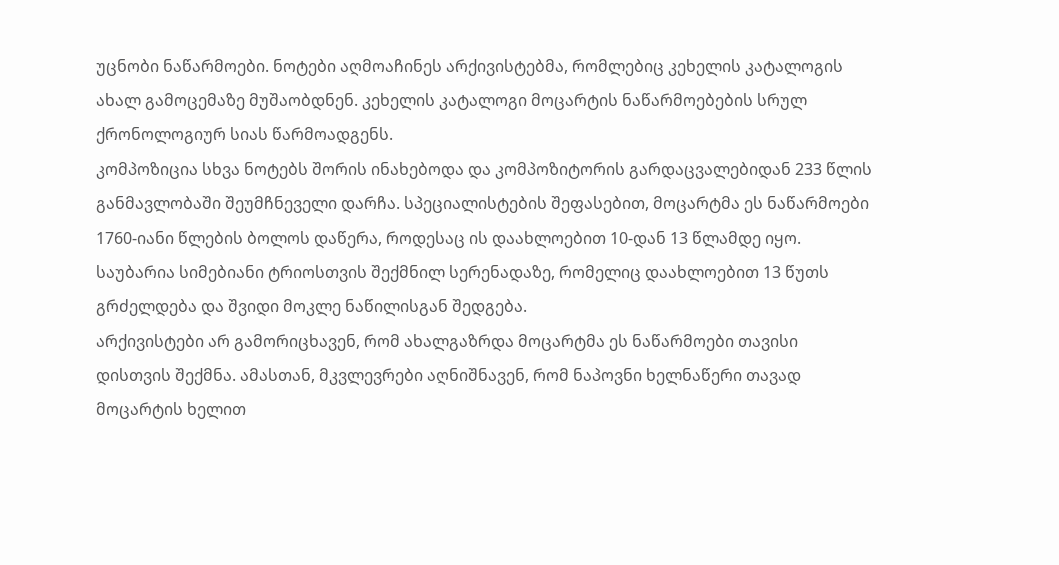უცნობი ნაწარმოები. ნოტები აღმოაჩინეს არქივისტებმა, რომლებიც კეხელის კატალოგის ახალ გამოცემაზე მუშაობდნენ. კეხელის კატალოგი მოცარტის ნაწარმოებების სრულ ქრონოლოგიურ სიას წარმოადგენს.
კომპოზიცია სხვა ნოტებს შორის ინახებოდა და კომპოზიტორის გარდაცვალებიდან 233 წლის განმავლობაში შეუმჩნეველი დარჩა. სპეციალისტების შეფასებით, მოცარტმა ეს ნაწარმოები 1760-იანი წლების ბოლოს დაწერა, როდესაც ის დაახლოებით 10-დან 13 წლამდე იყო. საუბარია სიმებიანი ტრიოსთვის შექმნილ სერენადაზე, რომელიც დაახლოებით 13 წუთს გრძელდება და შვიდი მოკლე ნაწილისგან შედგება.
არქივისტები არ გამორიცხავენ, რომ ახალგაზრდა მოცარტმა ეს ნაწარმოები თავისი დისთვის შექმნა. ამასთან, მკვლევრები აღნიშნავენ, რომ ნაპოვნი ხელნაწერი თავად მოცარტის ხელით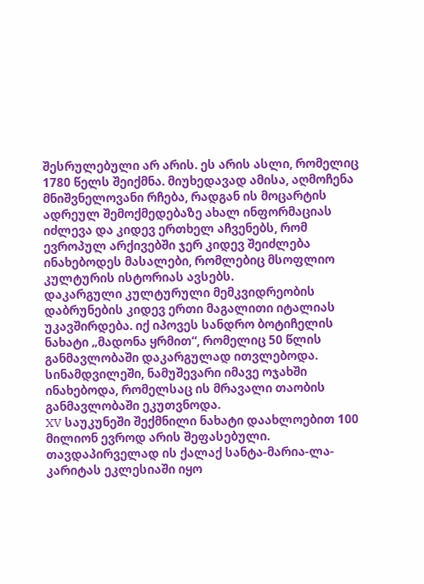შესრულებული არ არის. ეს არის ასლი, რომელიც 1780 წელს შეიქმნა. მიუხედავად ამისა, აღმოჩენა მნიშვნელოვანი რჩება, რადგან ის მოცარტის ადრეულ შემოქმედებაზე ახალ ინფორმაციას იძლევა და კიდევ ერთხელ აჩვენებს, რომ ევროპულ არქივებში ჯერ კიდევ შეიძლება ინახებოდეს მასალები, რომლებიც მსოფლიო კულტურის ისტორიას ავსებს.
დაკარგული კულტურული მემკვიდრეობის დაბრუნების კიდევ ერთი მაგალითი იტალიას უკავშირდება. იქ იპოვეს სანდრო ბოტიჩელის ნახატი „მადონა ყრმით“, რომელიც 50 წლის განმავლობაში დაკარგულად ითვლებოდა. სინამდვილეში, ნამუშევარი იმავე ოჯახში ინახებოდა, რომელსაც ის მრავალი თაობის განმავლობაში ეკუთვნოდა.
XV საუკუნეში შექმნილი ნახატი დაახლოებით 100 მილიონ ევროდ არის შეფასებული. თავდაპირველად ის ქალაქ სანტა-მარია-ლა-კარიტას ეკლესიაში იყო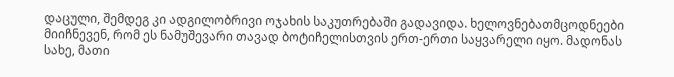დაცული, შემდეგ კი ადგილობრივი ოჯახის საკუთრებაში გადავიდა. ხელოვნებათმცოდნეები მიიჩნევენ, რომ ეს ნამუშევარი თავად ბოტიჩელისთვის ერთ-ერთი საყვარელი იყო. მადონას სახე, მათი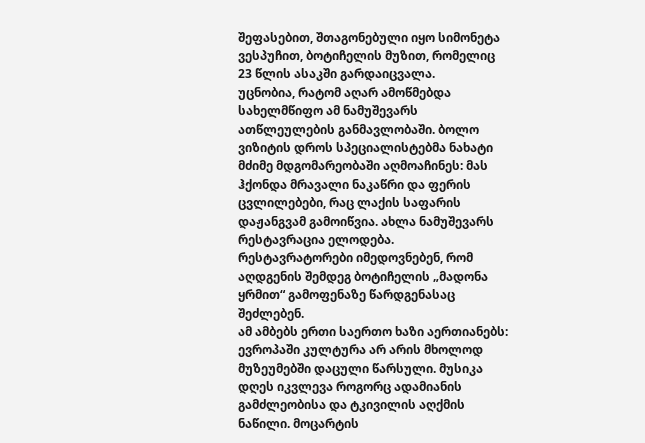შეფასებით, შთაგონებული იყო სიმონეტა ვესპუჩით, ბოტიჩელის მუზით, რომელიც 23 წლის ასაკში გარდაიცვალა.
უცნობია, რატომ აღარ ამოწმებდა სახელმწიფო ამ ნამუშევარს ათწლეულების განმავლობაში. ბოლო ვიზიტის დროს სპეციალისტებმა ნახატი მძიმე მდგომარეობაში აღმოაჩინეს: მას ჰქონდა მრავალი ნაკაწრი და ფერის ცვლილებები, რაც ლაქის საფარის დაჟანგვამ გამოიწვია. ახლა ნამუშევარს რესტავრაცია ელოდება. რესტავრატორები იმედოვნებენ, რომ აღდგენის შემდეგ ბოტიჩელის „მადონა ყრმით“ გამოფენაზე წარდგენასაც შეძლებენ.
ამ ამბებს ერთი საერთო ხაზი აერთიანებს: ევროპაში კულტურა არ არის მხოლოდ მუზეუმებში დაცული წარსული. მუსიკა დღეს იკვლევა როგორც ადამიანის გამძლეობისა და ტკივილის აღქმის ნაწილი. მოცარტის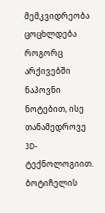მემკვიდრეობა ცოცხლდება როგორც არქივებში ნაპოვნი ნოტებით, ისე თანამედროვე 3D-ტექნოლოგიით. ბოტიჩელის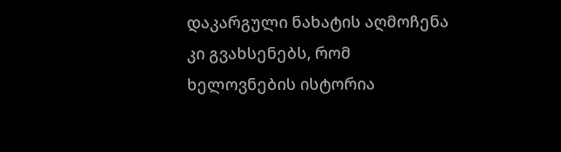დაკარგული ნახატის აღმოჩენა კი გვახსენებს, რომ ხელოვნების ისტორია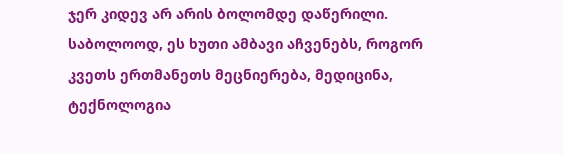ჯერ კიდევ არ არის ბოლომდე დაწერილი.
საბოლოოდ, ეს ხუთი ამბავი აჩვენებს, როგორ კვეთს ერთმანეთს მეცნიერება, მედიცინა, ტექნოლოგია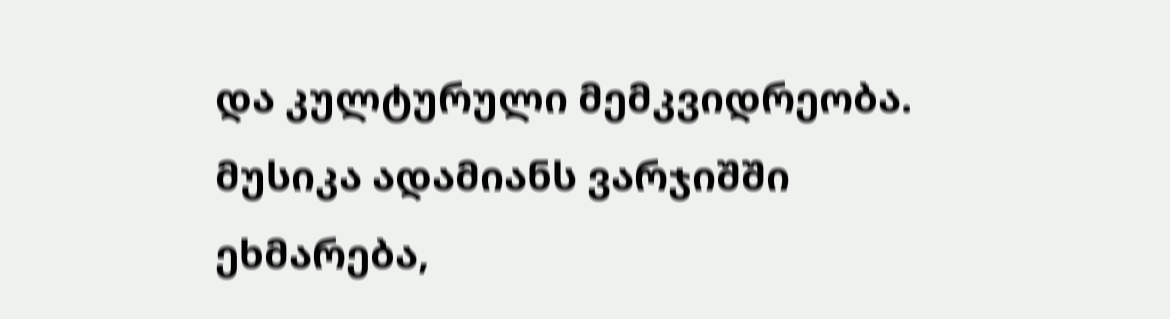და კულტურული მემკვიდრეობა. მუსიკა ადამიანს ვარჯიშში ეხმარება,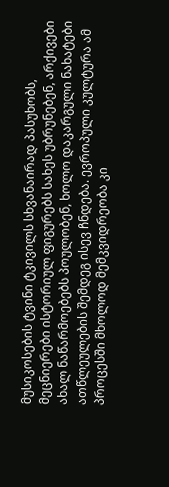მუსიკოსების ტვინი ტკივილს სხვანაირად პასუხობს, მეცნიერები ისტორიულ ფიგურებს სახეს უბრუნებენ, არქივები ახალ ნაწარმოებებს პოულობენ, ხოლო დაკარგული ნახატები ათწლეულების შემდეგ ისევ ჩნდება. ევროპული კულტურა ამ პროცესში მხოლოდ მემკვიდრეობა კი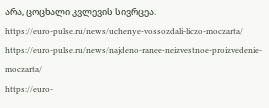არა, ცოცხალი კვლევის სივრცეა.
https://euro-pulse.ru/news/uchenye-vossozdali-liczo-moczarta/
https://euro-pulse.ru/news/najdeno-ranee-neizvestnoe-proizvedenie-moczarta/
https://euro-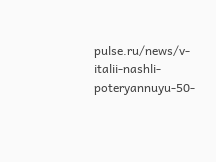pulse.ru/news/v-italii-nashli-poteryannuyu-50-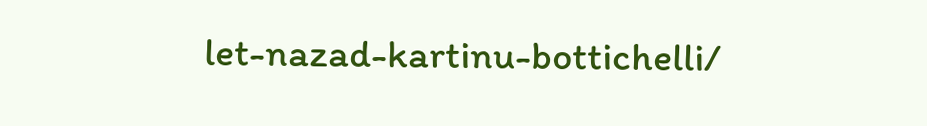let-nazad-kartinu-bottichelli/